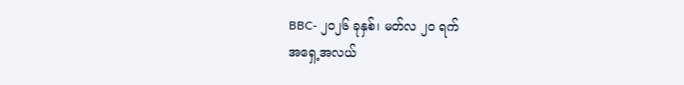BBC- ၂၀၂၆ ခုနှစ်၊ မတ်လ ၂၀ ရက်
အရှေ့အလယ်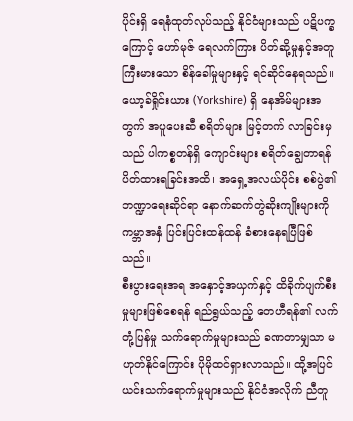ပိုင်းရှိ ရေနံထုတ်လုပ်သည့် နိုင်ငံများသည် ပဋိပက္ခကြောင့် ဟော်မုဇ် ရေလက်ကြား ပိတ်ဆို့မှုနှင့်အတူ ကြီးမားသော စိန်ခေါ်မှုများနှင့် ရင်ဆိုင်နေရသည်။
ယော့ခ်ရှိုင်းယား (Yorkshire) ရှိ နေအိမ်များအတွက် အပူပေးဆီ စရိတ်များ မြင့်တက် လာခြင်းမှသည် ပါကစ္စတန်ရှိ ကျောင်းများ စရိတ်ချွေတာရန် ပိတ်ထားရခြင်းအထိ၊ အရှေ့အလယ်ပိုင်း စစ်ပွဲ၏ ဘဏ္ဍာရေးဆိုင်ရာ နောက်ဆက်တွဲဆိုးကျိုးများကို ကမ္ဘာအနှံ ပြင်းပြင်းထန်ထန် ခံစားနေရပြီဖြစ်သည်။
စီးပွားရေးအရ အနှောင့်အယှက်နှင့် ထိခိုက်ပျက်စီးမှုများဖြစ်စေရန် ရည်ရွယ်သည့် တေဟီရန်၏ လက်တုံ့ပြန်မှု သက်ရောက်မှုများသည် ခဏတာမျှသာ မဟုတ်နိုင်ကြောင်း ပိုမိုထင်ရှားလာသည်။ ထို့အပြင် ယင်းသက်ရောက်မှုများသည် နိုင်ငံအလိုက် ညီတူ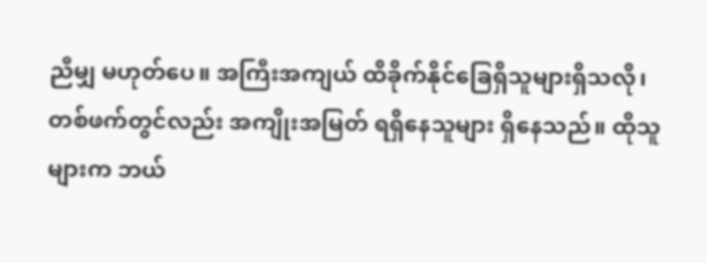ညီမျှ မဟုတ်ပေ။ အကြီးအကျယ် ထိခိုက်နိုင်ခြေရှိသူများရှိသလို၊ တစ်ဖက်တွင်လည်း အကျိုးအမြတ် ရရှိနေသူများ ရှိနေသည်။ ထိုသူများက ဘယ်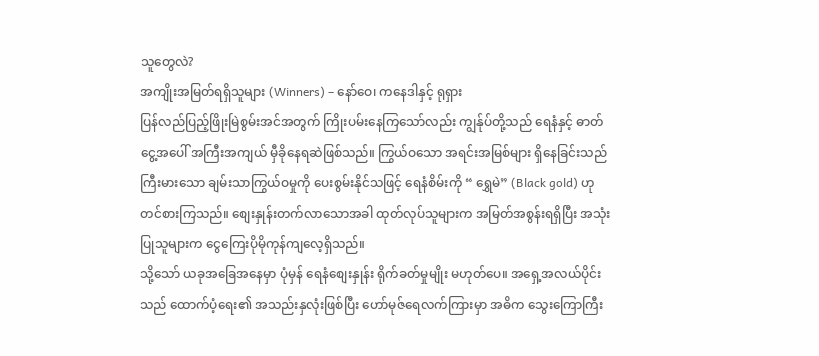သူတွေလဲ?
အကျိုးအမြတ်ရရှိသူများ (Winners) – နော်ဝေ၊ ကနေဒါနှင့် ရုရှား
ပြန်လည်ပြည့်ဖြိုးမြဲစွမ်းအင်အတွက် ကြိုးပမ်းနေကြသော်လည်း ကျွန်ုပ်တို့သည် ရေနံနှင့် ဓာတ်ငွေ့အပေါ် အကြီးအကျယ် မှီခိုနေရဆဲဖြစ်သည်။ ကြွယ်ဝသော အရင်းအမြစ်များ ရှိနေခြင်းသည် ကြီးမားသော ချမ်းသာကြွယ်ဝမှုကို ပေးစွမ်းနိုင်သဖြင့် ရေနံစိမ်းကို “ ရွှေမဲ” (Black gold) ဟု တင်စားကြသည်။ စျေးနှုန်းတက်လာသောအခါ ထုတ်လုပ်သူများက အမြတ်အစွန်းရရှိပြီး အသုံးပြုသူများက ငွေကြေးပိုမိုကုန်ကျလေ့ရှိသည်။
သို့သော် ယခုအခြေအနေမှာ ပုံမှန် ရေနံစျေးနှုန်း ရိုက်ခတ်မှုမျိုး မဟုတ်ပေ။ အရှေ့အလယ်ပိုင်းသည် ထောက်ပံ့ရေး၏ အသည်းနှလုံးဖြစ်ပြီး ဟော်မုဇ်ရေလက်ကြားမှာ အဓိက သွေးကြောကြီး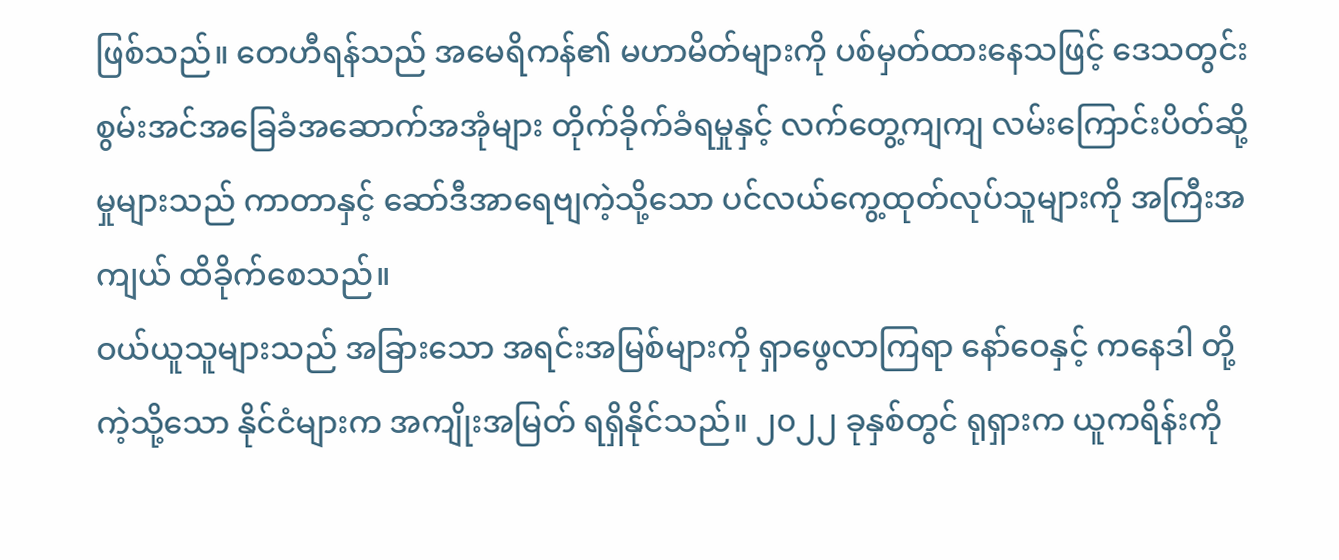ဖြစ်သည်။ တေဟီရန်သည် အမေရိကန်၏ မဟာမိတ်များကို ပစ်မှတ်ထားနေသဖြင့် ဒေသတွင်း စွမ်းအင်အခြေခံအဆောက်အအုံများ တိုက်ခိုက်ခံရမှုနှင့် လက်တွေ့ကျကျ လမ်းကြောင်းပိတ်ဆို့မှုများသည် ကာတာနှင့် ဆော်ဒီအာရေဗျကဲ့သို့သော ပင်လယ်ကွေ့ထုတ်လုပ်သူများကို အကြီးအကျယ် ထိခိုက်စေသည်။
ဝယ်ယူသူများသည် အခြားသော အရင်းအမြစ်များကို ရှာဖွေလာကြရာ နော်ဝေနှင့် ကနေဒါ တို့ကဲ့သို့သော နိုင်ငံများက အကျိုးအမြတ် ရရှိနိုင်သည်။ ၂၀၂၂ ခုနှစ်တွင် ရုရှားက ယူကရိန်းကို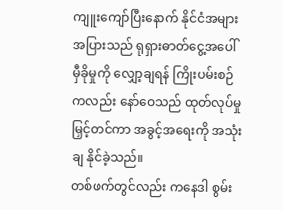ကျူးကျော်ပြီးနောက် နိုင်ငံအများအပြားသည် ရုရှားဓာတ်ငွေ့အပေါ် မှီခိုမှုကို လျှော့ချရန် ကြိုးပမ်းစဉ်ကလည်း နော်ဝေသည် ထုတ်လုပ်မှု မြှင့်တင်ကာ အခွင့်အရေးကို အသုံးချ နိုင်ခဲ့သည်။
တစ်ဖက်တွင်လည်း ကနေဒါ စွမ်း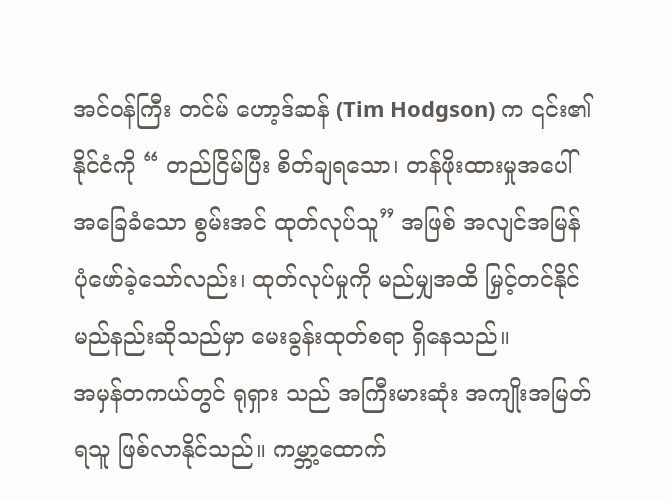အင်ဝန်ကြီး တင်မ် ဟော့ဒ်ဆန် (Tim Hodgson) က ၎င်း၏နိုင်ငံကို “ တည်ငြိမ်ပြီး စိတ်ချရသော၊ တန်ဖိုးထားမှုအပေါ် အခြေခံသော စွမ်းအင် ထုတ်လုပ်သူ” အဖြစ် အလျင်အမြန် ပုံဖော်ခဲ့သော်လည်း၊ ထုတ်လုပ်မှုကို မည်မျှအထိ မြှင့်တင်နိုင်မည်နည်းဆိုသည်မှာ မေးခွန်းထုတ်စရာ ရှိနေသည်။
အမှန်တကယ်တွင် ရုရှား သည် အကြီးမားဆုံး အကျိုးအမြတ်ရသူ ဖြစ်လာနိုင်သည်။ ကမ္ဘာ့ထောက်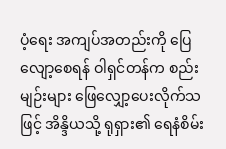ပံ့ရေး အကျပ်အတည်းကို ပြေလျော့စေရန် ဝါရှင်တန်က စည်းမျဉ်းများ ဖြေလျှော့ပေးလိုက်သဖြင့် အိန္ဒိယသို့ ရုရှား၏ ရေနံစိမ်း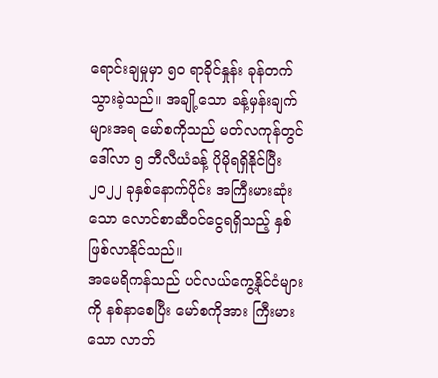ရောင်းချမှုမှာ ၅၀ ရာခိုင်နှုန်း ခုန်တက်သွားခဲ့သည်။ အချို့သော ခန့်မှန်းချက်များအရ မော်စကိုသည် မတ်လကုန်တွင် ဒေါ်လာ ၅ ဘီလီယံခန့် ပိုမိုရရှိနိုင်ပြီး ၂၀၂၂ ခုနှစ်နောက်ပိုင်း အကြီးမားဆုံးသော လောင်စာဆီဝင်ငွေရရှိသည့် နှစ်ဖြစ်လာနိုင်သည်။
အမေရိကန်သည် ပင်လယ်ကွေ့နိုင်ငံများကို နစ်နာစေပြီး မော်စကိုအား ကြီးမားသော လာဘ်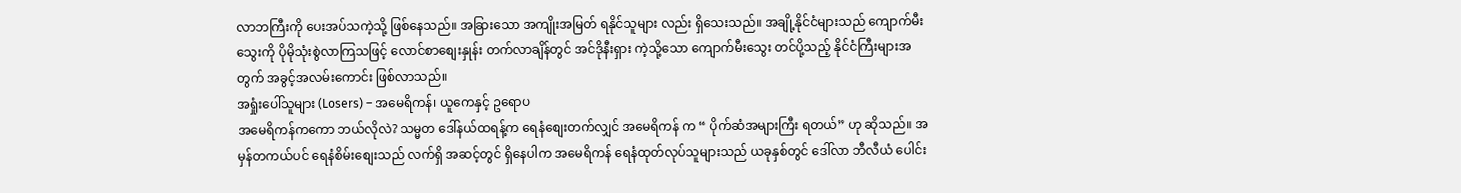လာဘကြီးကို ပေးအပ်သကဲ့သို့ ဖြစ်နေသည်။ အခြားသော အကျိုးအမြတ် ရနိုင်သူများ လည်း ရှိသေးသည်။ အချို့နိုင်ငံများသည် ကျောက်မီးသွေးကို ပိုမိုသုံးစွဲလာကြသဖြင့် လောင်စာစျေးနှုန်း တက်လာချိန်တွင် အင်ဒိုနီးရှား ကဲ့သို့သော ကျောက်မီးသွေး တင်ပို့သည့် နိုင်ငံကြီးများအတွက် အခွင့်အလမ်းကောင်း ဖြစ်လာသည်။
အရှုံးပေါ်သူများ (Losers) – အမေရိကန်၊ ယူကေနှင့် ဥရောပ
အမေရိကန်ကကော ဘယ်လိုလဲ? သမ္မတ ဒေါ်နယ်ထရန့်က ရေနံစျေးတက်လျှင် အမေရိကန် က “ ပိုက်ဆံအများကြီး ရတယ်” ဟု ဆိုသည်။ အမှန်တကယ်ပင် ရေနံစိမ်းစျေးသည် လက်ရှိ အဆင့်တွင် ရှိနေပါက အမေရိကန် ရေနံထုတ်လုပ်သူများသည် ယခုနှစ်တွင် ဒေါ်လာ ဘီလီယံ ပေါင်း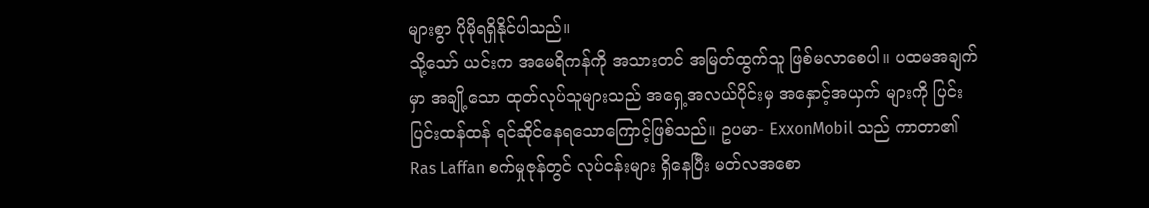များစွာ ပိုမိုရရှိနိုင်ပါသည်။
သို့သော် ယင်းက အမေရိကန်ကို အသားတင် အမြတ်ထွက်သူ ဖြစ်မလာစေပါ။ ပထမအချက်မှာ အချို့သော ထုတ်လုပ်သူများသည် အရှေ့အလယ်ပိုင်းမှ အနှောင့်အယှက် များကို ပြင်းပြင်းထန်ထန် ရင်ဆိုင်နေရသောကြောင့်ဖြစ်သည်။ ဥပမာ- ExxonMobil သည် ကာတာ၏ Ras Laffan စက်မှုဇုန်တွင် လုပ်ငန်းများ ရှိနေပြီး မတ်လအစော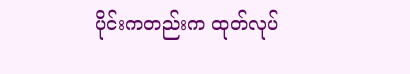ပိုင်းကတည်းက ထုတ်လုပ်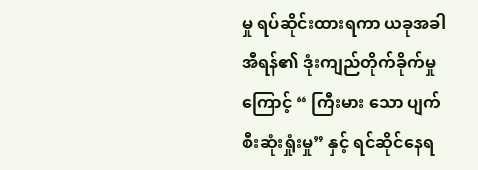မှု ရပ်ဆိုင်းထားရကာ ယခုအခါ အီရန်၏ ဒုံးကျည်တိုက်ခိုက်မှုကြောင့် “ ကြီးမား သော ပျက်စီးဆုံးရှုံးမှု” နှင့် ရင်ဆိုင်နေရ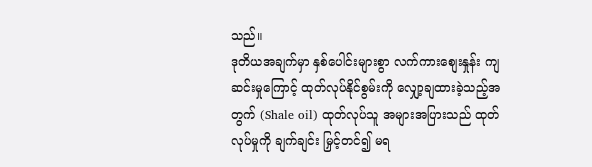သည်။
ဒုတိယအချက်မှာ နှစ်ပေါင်းများစွာ လက်ကားစျေးနှုန်း ကျဆင်းမှုကြောင့် ထုတ်လုပ်နိုင်စွမ်းကို လျှော့ချထားခဲ့သည့်အတွက် (Shale oil) ထုတ်လုပ်သူ အများအပြားသည် ထုတ်လုပ်မှုကို ချက်ချင်း မြှင့်တင်၍ မရ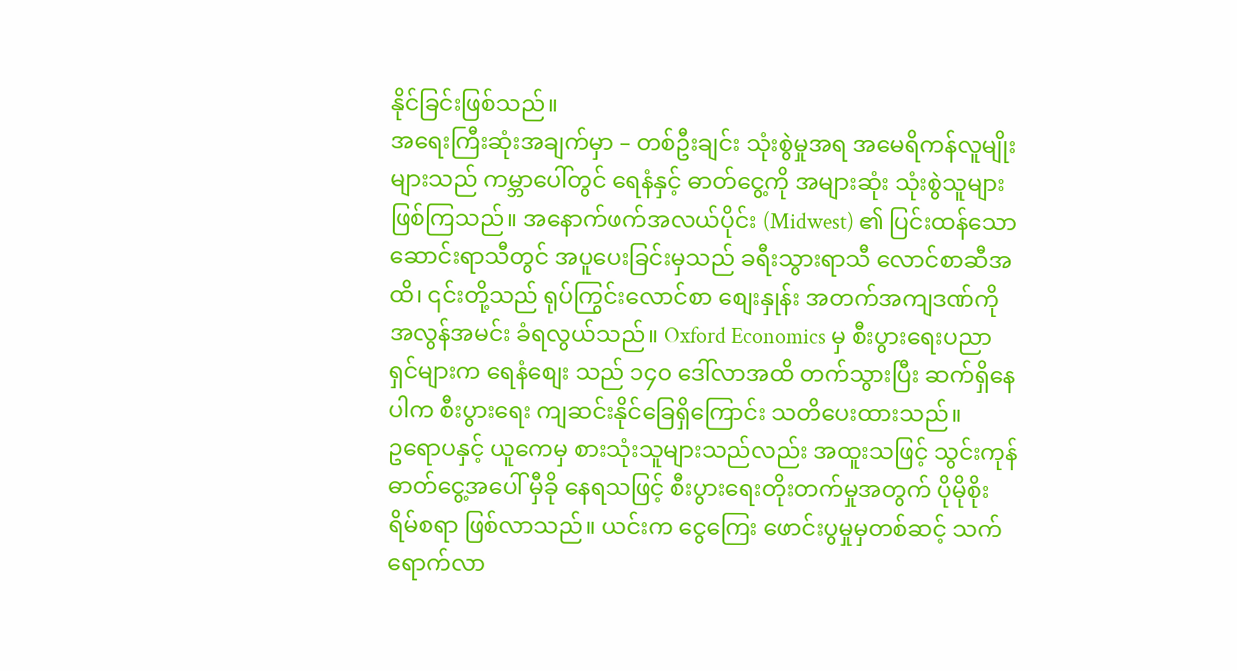နိုင်ခြင်းဖြစ်သည်။
အရေးကြီးဆုံးအချက်မှာ – တစ်ဦးချင်း သုံးစွဲမှုအရ အမေရိကန်လူမျိုးများသည် ကမ္ဘာပေါ်တွင် ရေနံနှင့် ဓာတ်ငွေ့ကို အများဆုံး သုံးစွဲသူများ ဖြစ်ကြသည်။ အနောက်ဖက်အလယ်ပိုင်း (Midwest) ၏ ပြင်းထန်သော ဆောင်းရာသီတွင် အပူပေးခြင်းမှသည် ခရီးသွားရာသီ လောင်စာဆီအထိ၊ ၎င်းတို့သည် ရုပ်ကြွင်းလောင်စာ စျေးနှုန်း အတက်အကျဒဏ်ကို အလွန်အမင်း ခံရလွယ်သည်။ Oxford Economics မှ စီးပွားရေးပညာရှင်များက ရေနံစျေး သည် ၁၄၀ ဒေါ်လာအထိ တက်သွားပြီး ဆက်ရှိနေပါက စီးပွားရေး ကျဆင်းနိုင်ခြေရှိကြောင်း သတိပေးထားသည်။
ဥရောပနှင့် ယူကေမှ စားသုံးသူများသည်လည်း အထူးသဖြင့် သွင်းကုန်ဓာတ်ငွေ့အပေါ် မှီခို နေရသဖြင့် စီးပွားရေးတိုးတက်မှုအတွက် ပိုမိုစိုးရိမ်စရာ ဖြစ်လာသည်။ ယင်းက ငွေကြေး ဖောင်းပွမှုမှတစ်ဆင့် သက်ရောက်လာ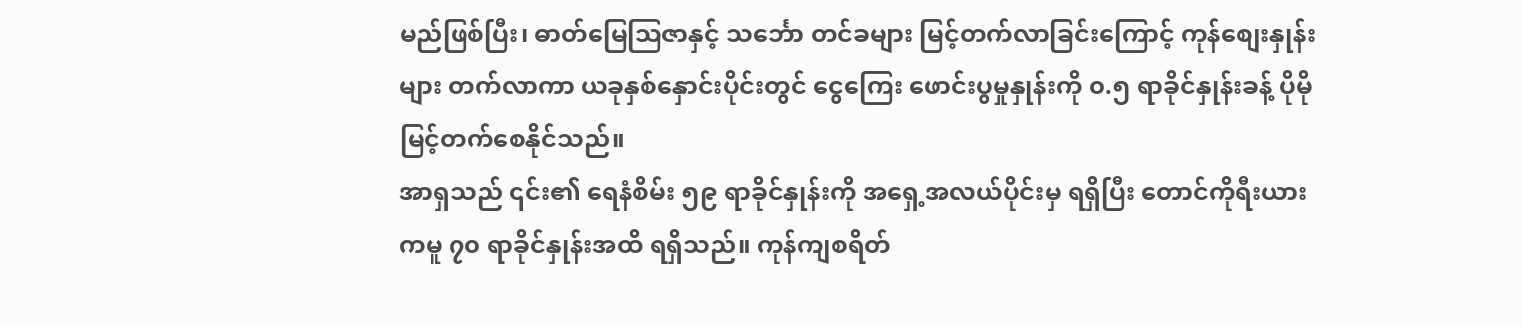မည်ဖြစ်ပြီး၊ ဓာတ်မြေဩဇာနှင့် သင်္ဘော တင်ခများ မြင့်တက်လာခြင်းကြောင့် ကုန်စျေးနှုန်းများ တက်လာကာ ယခုနှစ်နှောင်းပိုင်းတွင် ငွေကြေး ဖောင်းပွမှုနှုန်းကို ၀.၅ ရာခိုင်နှုန်းခန့် ပိုမိုမြင့်တက်စေနိုင်သည်။
အာရှသည် ၎င်း၏ ရေနံစိမ်း ၅၉ ရာခိုင်နှုန်းကို အရှေ့အလယ်ပိုင်းမှ ရရှိပြီး တောင်ကိုရီးယား ကမူ ၇၀ ရာခိုင်နှုန်းအထိ ရရှိသည်။ ကုန်ကျစရိတ်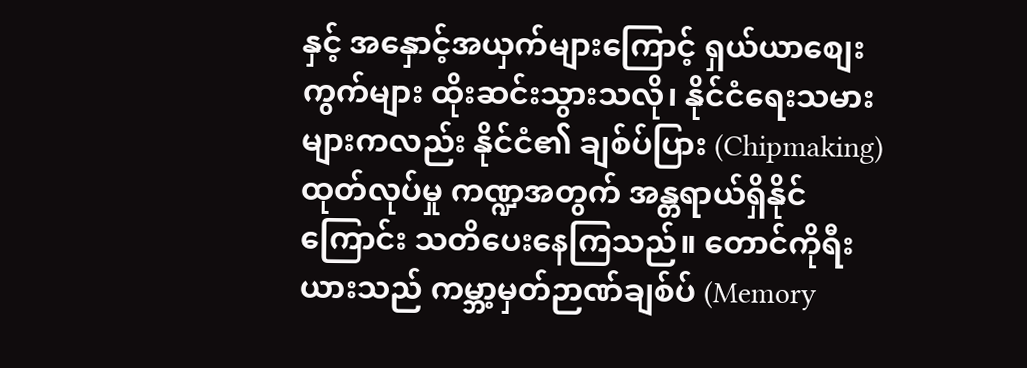နှင့် အနှောင့်အယှက်များကြောင့် ရှယ်ယာစျေးကွက်များ ထိုးဆင်းသွားသလို၊ နိုင်ငံရေးသမားများကလည်း နိုင်ငံ၏ ချစ်ပ်ပြား (Chipmaking) ထုတ်လုပ်မှု ကဏ္ဍအတွက် အန္တရာယ်ရှိနိုင်ကြောင်း သတိပေးနေကြသည်။ တောင်ကိုရီးယားသည် ကမ္ဘာ့မှတ်ဉာဏ်ချစ်ပ် (Memory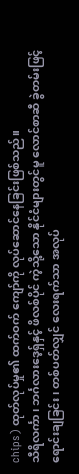chips) ထုတ်လုပ်မှု၏ ထက်ဝက် ကျော်ကို လုပ်ဆောင်နေခြင်းဖြစ်သည်။
သီရိလင်္ကာ၊ ဘင်္ဂလားဒေ့ရှ်နှင့် ဖိလစ်ပိုင် ကဲ့သို့သော နိုင်ငံများတွင်မူ လောင်စာဆီ ခွဲတမ်းဖြင့် ရောင်းချခြင်း၊ တစ်ပတ်လျှင် လေးရက်သာ အလုပ်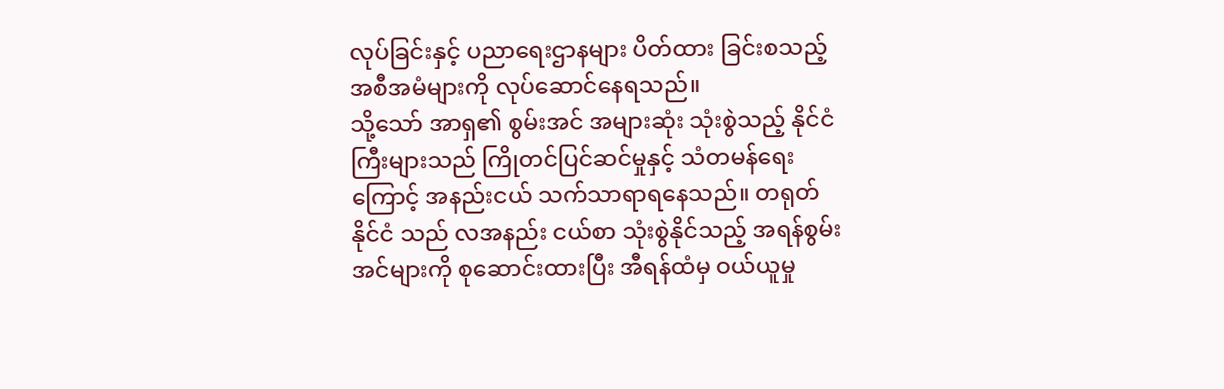လုပ်ခြင်းနှင့် ပညာရေးဌာနများ ပိတ်ထား ခြင်းစသည့် အစီအမံများကို လုပ်ဆောင်နေရသည်။
သို့သော် အာရှ၏ စွမ်းအင် အများဆုံး သုံးစွဲသည့် နိုင်ငံကြီးများသည် ကြိုတင်ပြင်ဆင်မှုနှင့် သံတမန်ရေးကြောင့် အနည်းငယ် သက်သာရာရနေသည်။ တရုတ်နိုင်ငံ သည် လအနည်း ငယ်စာ သုံးစွဲနိုင်သည့် အရန်စွမ်းအင်များကို စုဆောင်းထားပြီး အီရန်ထံမှ ဝယ်ယူမှု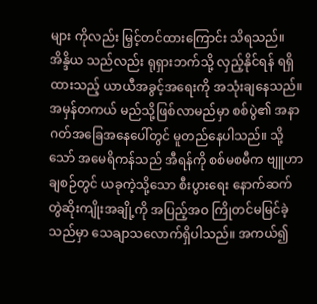များ ကိုလည်း မြှင့်တင်ထားကြောင်း သိရသည်။ အိန္ဒိယ သည်လည်း ရုရှားဘက်သို့ လှည့်နိုင်ရန် ရရှိထားသည့် ယာယီအခွင့်အရေးကို အသုံးချနေသည်။
အမှန်တကယ် မည်သို့ဖြစ်လာမည်မှာ စစ်ပွဲ၏ အနာဂတ်အခြေအနေပေါ်တွင် မူတည်နေပါသည်။ သို့သော် အမေရိကန်သည် အီရန်ကို စစ်မစမီက ဗျူဟာချစဉ်တွင် ယခုကဲ့သို့သော စီးပွားရေး နောက်ဆက်တွဲဆိုးကျိုးအချို့ကို အပြည့်အဝ ကြိုတင်မမြင်ခဲ့ သည်မှာ သေချာသလောက်ရှိပါသည်။ အကယ်၍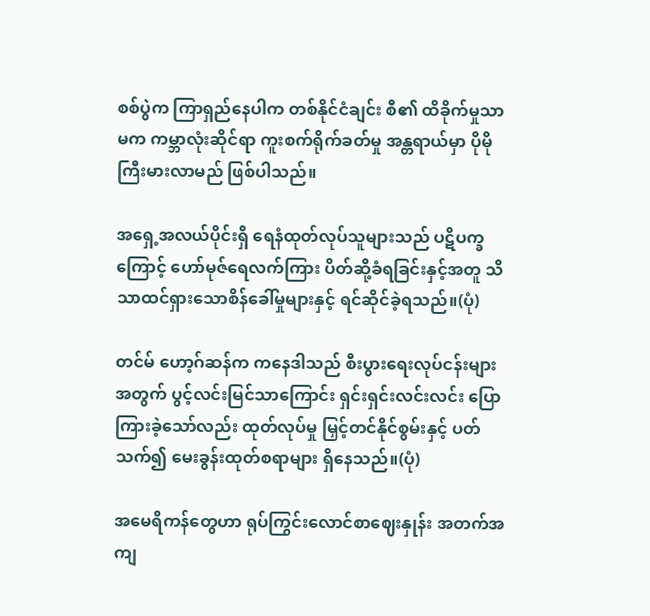စစ်ပွဲက ကြာရှည်နေပါက တစ်နိုင်ငံချင်း စီ၏ ထိခိုက်မှုသာမက ကမ္ဘာလုံးဆိုင်ရာ ကူးစက်ရိုက်ခတ်မှု အန္တရာယ်မှာ ပိုမိုကြီးမားလာမည် ဖြစ်ပါသည်။

အရှေ့အလယ်ပိုင်းရှိ ရေနံထုတ်လုပ်သူများသည် ပဋိပက္ခကြောင့် ဟော်မုဇ်ရေလက်ကြား ပိတ်ဆို့ခံရခြင်းနှင့်အတူ သိသာထင်ရှားသောစိန်ခေါ်မှုများနှင့် ရင်ဆိုင်ခဲ့ရသည်။(ပုံ)

တင်မ် ဟော့ဂ်ဆန်က ကနေဒါသည် စီးပွားရေးလုပ်ငန်းများအတွက် ပွင့်လင်းမြင်သာကြောင်း ရှင်းရှင်းလင်းလင်း ပြောကြားခဲ့သော်လည်း ထုတ်လုပ်မှု မြှင့်တင်နိုင်စွမ်းနှင့် ပတ်သက်၍ မေးခွန်းထုတ်စရာများ ရှိနေသည်။(ပုံ)

အမေရိကန်တွေဟာ ရုပ်ကြွင်းလောင်စာဈေးနှုန်း အတက်အကျ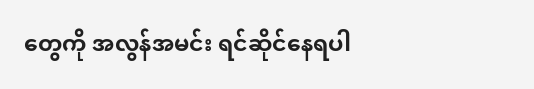တွေကို အလွန်အမင်း ရင်ဆိုင်နေရပါ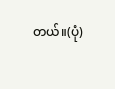တယ်။(ပုံ)